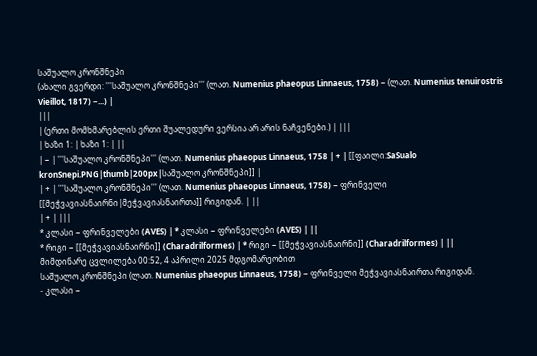საშუალო კრონშნეპი
(ახალი გვერდი: '''საშუალო კრონშნეპი''' (ლათ. Numenius phaeopus Linnaeus, 1758) − (ლათ. Numenius tenuirostris Vieillot, 1817) −...) |
|||
| (ერთი მომხმარებლის ერთი შუალედური ვერსია არ არის ნაჩვენები.) | |||
| ხაზი 1: | ხაზი 1: | ||
| − | '''საშუალო კრონშნეპი''' (ლათ. Numenius phaeopus Linnaeus, 1758 | + | [[ფაილი:SaSualo kronSnepi.PNG|thumb|200px|საშუალო კრონშნეპი]] |
| + | '''საშუალო კრონშნეპი''' (ლათ. Numenius phaeopus Linnaeus, 1758) − ფრინველი [[მეჭვავიასნაირნი|მეჭვავიასნაირთა]] რიგიდან. | ||
| + | |||
* კლასი − ფრინველები (AVES) | * კლასი − ფრინველები (AVES) | ||
* რიგი − [[მეჭვავიასნაირნი]] (Charadrilformes) | * რიგი − [[მეჭვავიასნაირნი]] (Charadrilformes) | ||
მიმდინარე ცვლილება 00:52, 4 აპრილი 2025 მდგომარეობით
საშუალო კრონშნეპი (ლათ. Numenius phaeopus Linnaeus, 1758) − ფრინველი მეჭვავიასნაირთა რიგიდან.
- კლასი −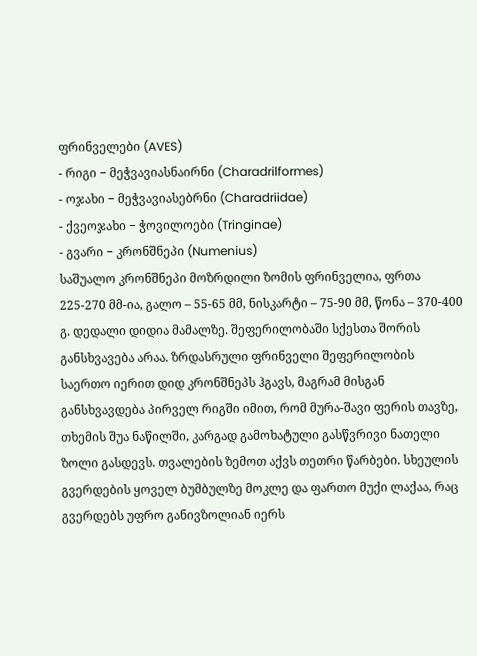ფრინველები (AVES)
- რიგი − მეჭვავიასნაირნი (Charadrilformes)
- ოჯახი − მეჭვავიასებრნი (Charadriidae)
- ქვეოჯახი − ჭოვილოები (Tringinae)
- გვარი − კრონშნეპი (Numenius)
საშუალო კრონშნეპი მოზრდილი ზომის ფრინველია, ფრთა 225-270 მმ-ია, გალო – 55-65 მმ, ნისკარტი – 75-90 მმ, წონა – 370-400 გ. დედალი დიდია მამალზე. შეფერილობაში სქესთა შორის განსხვავება არაა. ზრდასრული ფრინველი შეფერილობის საერთო იერით დიდ კრონშნეპს ჰგავს, მაგრამ მისგან განსხვავდება პირველ რიგში იმით, რომ მურა-შავი ფერის თავზე, თხემის შუა ნაწილში, კარგად გამოხატული გასწვრივი ნათელი ზოლი გასდევს. თვალების ზემოთ აქვს თეთრი წარბები. სხეულის გვერდების ყოველ ბუმბულზე მოკლე და ფართო მუქი ლაქაა, რაც გვერდებს უფრო განივზოლიან იერს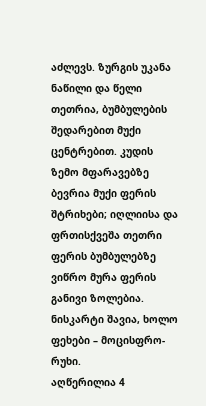აძლევს. ზურგის უკანა ნაწილი და წელი თეთრია, ბუმბულების შედარებით მუქი ცენტრებით. კუდის ზემო მფარავებზე ბევრია მუქი ფერის შტრიხები; იღლიისა და ფრთისქვეშა თეთრი ფერის ბუმბულებზე ვიწრო მურა ფერის განივი ზოლებია. ნისკარტი შავია, ხოლო ფეხები – მოცისფრო-რუხი.
აღწერილია 4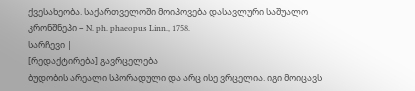ქვესახეობა. საქართველოში მოიპოვება დასავლური საშუალო კრონშნეპი – N. ph. phaeopus Linn., 1758.
სარჩევი |
[რედაქტირება] გავრცელება
ბუდობის არეალი სპორადული და არც ისე ვრცელია. იგი მოიცავს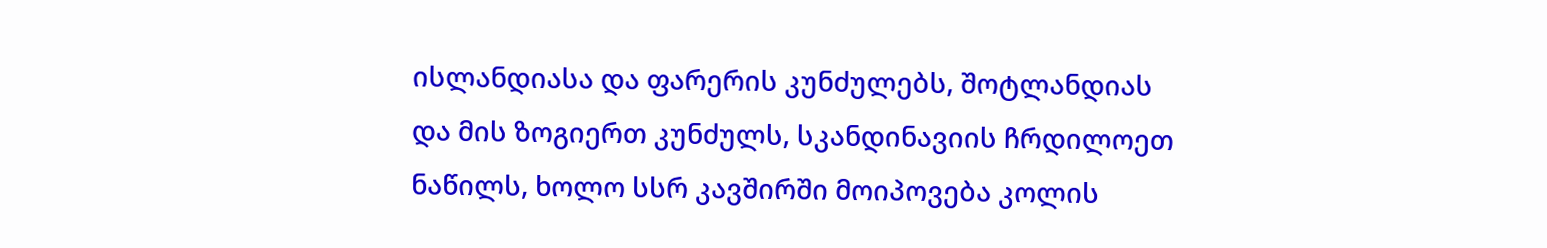ისლანდიასა და ფარერის კუნძულებს, შოტლანდიას და მის ზოგიერთ კუნძულს, სკანდინავიის ჩრდილოეთ ნაწილს, ხოლო სსრ კავშირში მოიპოვება კოლის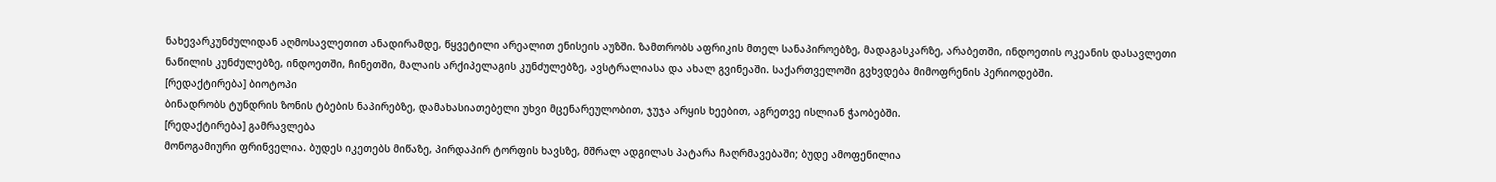ნახევარკუნძულიდან აღმოსავლეთით ანადირამდე, წყვეტილი არეალით ენისეის აუზში. ზამთრობს აფრიკის მთელ სანაპიროებზე, მადაგასკარზე, არაბეთში, ინდოეთის ოკეანის დასავლეთი ნაწილის კუნძულებზე, ინდოეთში, ჩინეთში, მალაის არქიპელაგის კუნძულებზე, ავსტრალიასა და ახალ გვინეაში. საქართველოში გვხვდება მიმოფრენის პერიოდებში.
[რედაქტირება] ბიოტოპი
ბინადრობს ტუნდრის ზონის ტბების ნაპირებზე, დამახასიათებელი უხვი მცენარეულობით, ჯუჯა არყის ხეებით, აგრეთვე ისლიან ჭაობებში.
[რედაქტირება] გამრავლება
მონოგამიური ფრინველია. ბუდეს იკეთებს მიწაზე, პირდაპირ ტორფის ხავსზე, მშრალ ადგილას პატარა ჩაღრმავებაში; ბუდე ამოფენილია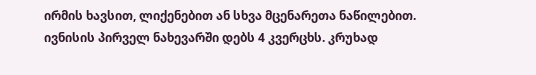ირმის ხავსით, ლიქენებით ან სხვა მცენარეთა ნაწილებით. ივნისის პირველ ნახევარში დებს 4 კვერცხს. კრუხად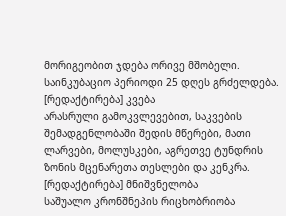მორიგეობით ჯდება ორივე მშობელი. საინკუბაციო პერიოდი 25 დღეს გრძელდება.
[რედაქტირება] კვება
არასრული გამოკვლევებით, საკვების შემადგენლობაში შედის მწერები, მათი ლარვები, მოლუსკები, აგრეთვე ტუნდრის ზონის მცენარეთა თესლები და კენკრა.
[რედაქტირება] მნიშვნელობა
საშუალო კრონშნეპის რიცხობრიობა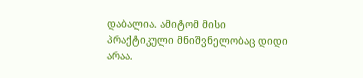დაბალია. ამიტომ მისი პრაქტიკული მნიშვნელობაც დიდი არაა.